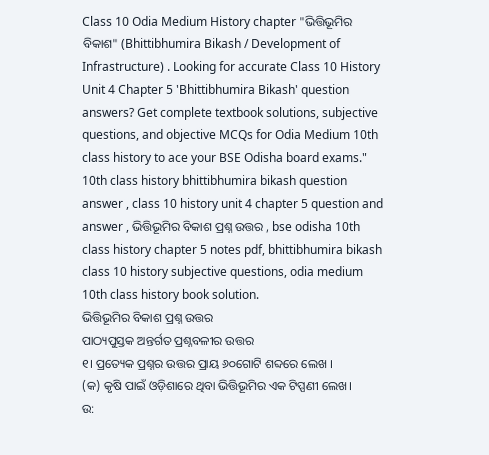Class 10 Odia Medium History chapter "ଭିତ୍ତିଭୂମିର ବିକାଶ" (Bhittibhumira Bikash / Development of Infrastructure) . Looking for accurate Class 10 History Unit 4 Chapter 5 'Bhittibhumira Bikash' question answers? Get complete textbook solutions, subjective questions, and objective MCQs for Odia Medium 10th class history to ace your BSE Odisha board exams."
10th class history bhittibhumira bikash question answer , class 10 history unit 4 chapter 5 question and answer , ଭିତ୍ତିଭୂମିର ବିକାଶ ପ୍ରଶ୍ନ ଉତ୍ତର , bse odisha 10th class history chapter 5 notes pdf, bhittibhumira bikash class 10 history subjective questions, odia medium 10th class history book solution.
ଭିତ୍ତିଭୂମିର ବିକାଶ ପ୍ରଶ୍ନ ଉତ୍ତର
ପାଠ୍ୟପୁସ୍ତକ ଅନ୍ତର୍ଗତ ପ୍ରଶ୍ନବଳୀର ଉତ୍ତର
୧। ପ୍ରତ୍ୟେକ ପ୍ରଶ୍ନର ଉତ୍ତର ପ୍ରାୟ ୬୦ଗୋଟି ଶବ୍ଦରେ ଲେଖ ।
(କ) କୃଷି ପାଇଁ ଓଡ଼ିଶାରେ ଥିବା ଭିତ୍ତିଭୂମିର ଏକ ଟିପ୍ପଣୀ ଲେଖ।
ଉ: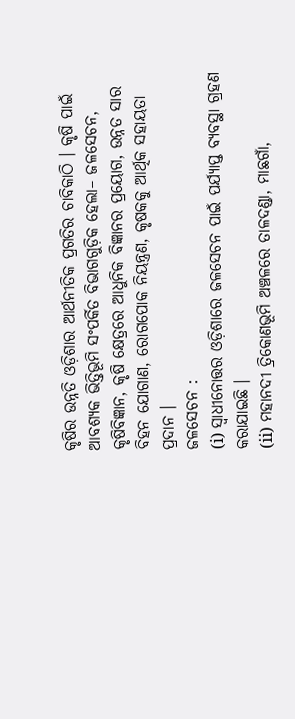କୃଷିର ଉନ୍ନତି ଓଡ଼ିଶାର ଆର୍ଥନୀତିକ ପ୍ରଗତିର ଚାବିକାଠି । କୃଷି ପାଇଁ ଆବଶ୍ୟକ ଭିତ୍ତିଭୂମି ସଂପର୍କିତ ବିଭାଗଗୁଡ଼ିକ ହେଲା– ଜଳସେଚନ, କୃଷିବିଜ୍ଞାନ, କୃଷି କ୍ଷେତ୍ରରେ ଆଧୁନିକ ବିଜ୍ଞାନର ପ୍ରୟୋଗ, ଉନ୍ନତ ସାର ବିହନ ଯୋଗାଣ, ରୋଗପୋକ ନିୟନ୍ତ୍ରଣ, କୃଷକକୁ ଆର୍ଥିକ ସହାୟତା ପ୍ରଦାନ ।
ଜଳସେଚନ :
(i) ସ୍ଵାଧୀନୋତ୍ତର ଓଡ଼ିଶାରେ ଜଳସେଚନ ପାଇଁ ପର୍ଯ୍ୟାପ୍ତ ବ୍ୟବସ୍ଥା ଗ୍ରହଣ କରାଯାଇଛି ।
(ii) ମହାନଦୀ ତ୍ରିକୋଣଭୂମି ଅଞ୍ଚଳରେ ତାଳଦଣ୍ଡା, ମାଛଗାଁ,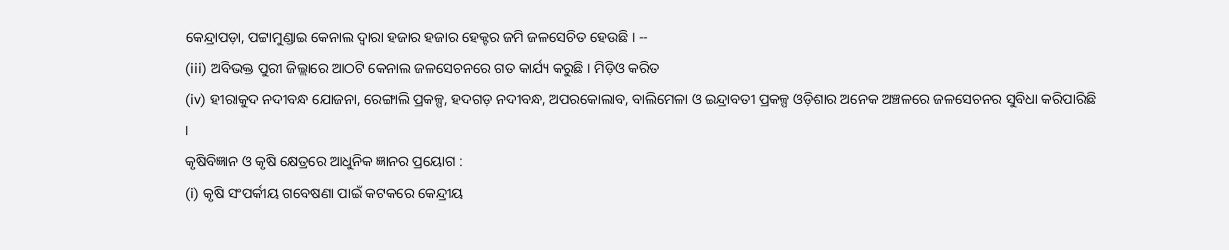କେନ୍ଦ୍ରାପଡ଼ା, ପଟ୍ଟାମୁଣ୍ଡାଇ କେନାଲ ଦ୍ବାରା ହଜାର ହଜାର ହେକ୍ଟର ଜମି ଜଳସେଚିତ ହେଉଛି । --
(iii) ଅବିଭକ୍ତ ପୁରୀ ଜିଲ୍ଲାରେ ଆଠଟି କେନାଲ ଜଳସେଚନରେ ଗତ କାର୍ଯ୍ୟ କରୁଛି । ମିଡ଼ିଓ କରିତ
(iv) ହୀରାକୁଦ ନଦୀବନ୍ଧ ଯୋଜନା, ରେଙ୍ଗାଲି ପ୍ରକଳ୍ପ, ହଦଗଡ଼ ନଦୀବନ୍ଧ, ଅପରକୋଲାବ, ବାଲିମେଳା ଓ ଇନ୍ଦ୍ରାବତୀ ପ୍ରକଳ୍ପ ଓଡ଼ିଶାର ଅନେକ ଅଞ୍ଚଳରେ ଜଳସେଚନର ସୁବିଧା କରିପାରିଛି ।
କୃଷିବିଜ୍ଞାନ ଓ କୃଷି କ୍ଷେତ୍ରରେ ଆଧୁନିକ ଜ୍ଞାନର ପ୍ରୟୋଗ :
(i) କୃଷି ସଂପର୍କୀୟ ଗବେଷଣା ପାଇଁ କଟକରେ କେନ୍ଦ୍ରୀୟ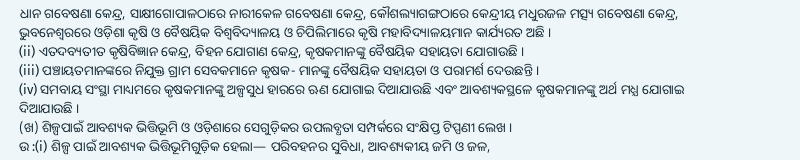ଧାନ ଗବେଷଣା କେନ୍ଦ୍ର, ସାକ୍ଷୀଗୋପାଳଠାରେ ନାରୀକେଳ ଗବେଷଣା କେନ୍ଦ୍ର, କୌଶଲ୍ୟାଗଙ୍ଗଠାରେ କେନ୍ଦ୍ରୀୟ ମଧୁରଜଳ ମତ୍ସ୍ୟ ଗବେଷଣା କେନ୍ଦ୍ର, ଭୁବନେଶ୍ୱରରେ ଓଡ଼ିଶା କୃଷି ଓ ବୈଷୟିକ ବିଶ୍ୱବିଦ୍ୟାଳୟ ଓ ଚିପିଲିମାରେ କୃଷି ମହାବିଦ୍ୟାଳୟମାନ କାର୍ଯ୍ୟରତ ଅଛି ।
(ii) ଏତଦବ୍ୟତୀତ କୃଷିବିଜ୍ଞାନ କେନ୍ଦ୍ର, ବିହନ ଯୋଗାଣ କେନ୍ଦ୍ର, କୃଷକମାନଙ୍କୁ ବୈଷୟିକ ସହାୟତା ଯୋଗାଉଛି ।
(iii) ପଞ୍ଚାୟତମାନଙ୍କରେ ନିଯୁକ୍ତ ଗ୍ରାମ ସେବକମାନେ କୃଷକ- ମାନଙ୍କୁ ବୈଷୟିକ ସହାୟତା ଓ ପରାମର୍ଶ ଦେଉଛନ୍ତି ।
(iv) ସମବାୟ ସଂସ୍ଥା ମାଧ୍ୟମରେ କୃଷକମାନଙ୍କୁ ଅଳ୍ପସୁଧ ହାରରେ ଋଣ ଯୋଗାଇ ଦିଆଯାଉଛି ଏବଂ ଆବଶ୍ୟକସ୍ଥଳେ କୃଷକମାନଙ୍କୁ ଅର୍ଥ ମଧ୍ଯ ଯୋଗାଇ ଦିଆଯାଉଛି ।
(ଖ) ଶିଳ୍ପପାଇଁ ଆବଶ୍ୟକ ଭିତ୍ତିଭୂମି ଓ ଓଡ଼ିଶାରେ ସେଗୁଡ଼ିକର ଉପଲବ୍ଧତା ସମ୍ପର୍କରେ ସଂକ୍ଷିପ୍ତ ଟିପ୍ପଣୀ ଲେଖ ।
ଉ :(i) ଶିଳ୍ପ ପାଇଁ ଆବଶ୍ୟକ ଭିତ୍ତିଭୂମିଗୁଡ଼ିକ ହେଲା— ପରିବହନର ସୁବିଧା, ଆବଶ୍ୟକୀୟ ଜମି ଓ ଜଳ,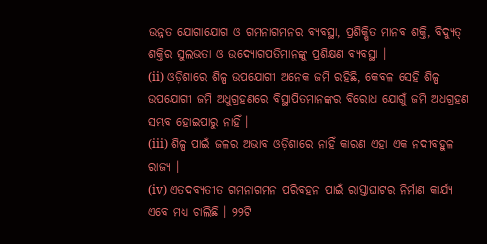ଉନ୍ନତ ଯୋଗାଯୋଗ ଓ ଗମନାଗମନର ବ୍ୟବସ୍ଥା, ପ୍ରଶିକ୍ଷିତ ମାନବ ଶକ୍ତି, ବିଦ୍ୟୁତ୍ ଶକ୍ତିର ସୁଲଭତା ଓ ଉଦ୍ୟୋଗପତିମାନଙ୍କୁ ପ୍ରଶିକ୍ଷଣ ବ୍ୟବସ୍ଥା ।
(ii) ଓଡ଼ିଶାରେ ଶିଳ୍ପ ଉପଯୋଗୀ ଅନେକ ଜମି ରହିଛି, କେବଳ ସେହି ଶିଳ୍ପ ଉପଯୋଗୀ ଜମି ଅଧୁଗ୍ରହଣରେ ବିସ୍ଥାପିତମାନଙ୍କର ବିରୋଧ ଯୋଗୁଁ ଜମି ଅଧଗ୍ରହଣ ସମ୍ଭବ ହୋଇପାରୁ ନାହିଁ ।
(iii) ଶିଳ୍ପ ପାଇଁ ଜଳର ଅଭାବ ଓଡ଼ିଶାରେ ନାହିଁ କାରଣ ଏହା ଏକ ନଦୀବହୁଳ ରାଜ୍ୟ ।
(iv) ଏତଦବ୍ୟତୀତ ଗମନାଗମନ ପରିବହନ ପାଇଁ ରାସ୍ତାଘାଟର ନିର୍ମାଣ କାର୍ଯ୍ୟ ଏବେ ମଧ୍ୟ ଚାଲିଛି । ୨୨ଟି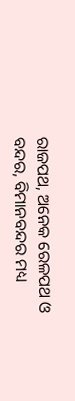ରାଜପଥ, ଅନେକ ରେଳପଥ ଓ ବନ୍ଦର, ବିମାନବନ୍ଦର ମଧ୍ୟ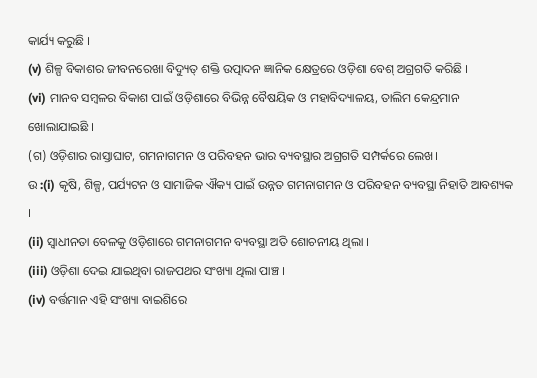କାର୍ଯ୍ୟ କରୁଛି ।
(v) ଶିଳ୍ପ ବିକାଶର ଜୀବନରେଖା ବିଦ୍ୟୁତ୍ ଶକ୍ତି ଉତ୍ପାଦନ ଜ୍ଞାନିକ କ୍ଷେତ୍ରରେ ଓଡ଼ିଶା ବେଶ୍ ଅଗ୍ରଗତି କରିଛି ।
(vi) ମାନବ ସମ୍ବଳର ବିକାଶ ପାଇଁ ଓଡ଼ିଶାରେ ବିଭିନ୍ନ ବୈଷୟିକ ଓ ମହାବିଦ୍ୟାଳୟ, ତାଲିମ କେନ୍ଦ୍ରମାନ ଖୋଲାଯାଇଛି ।
(ଗ) ଓଡ଼ିଶାର ରାସ୍ତାଘାଟ, ଗମନାଗମନ ଓ ପରିବହନ ଭାର ବ୍ୟବସ୍ଥାର ଅଗ୍ରଗତି ସମ୍ପର୍କରେ ଲେଖ।
ଉ :(i) କୃଷି, ଶିଳ୍ପ, ପର୍ଯ୍ୟଟନ ଓ ସାମାଜିକ ଐକ୍ୟ ପାଇଁ ଉନ୍ନତ ଗମନାଗମନ ଓ ପରିବହନ ବ୍ୟବସ୍ଥା ନିହାତି ଆବଶ୍ୟକ ।
(ii) ସ୍ଵାଧୀନତା ବେଳକୁ ଓଡ଼ିଶାରେ ଗମନାଗମନ ବ୍ୟବସ୍ଥା ଅତି ଶୋଚନୀୟ ଥିଲା ।
(iii) ଓଡ଼ିଶା ଦେଇ ଯାଇଥିବା ରାଜପଥର ସଂଖ୍ୟା ଥିଲା ପାଞ୍ଚ ।
(iv) ବର୍ତ୍ତମାନ ଏହି ସଂଖ୍ୟା ବାଇଶିରେ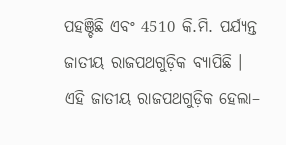ପହଞ୍ଚିଛି ଏବଂ 4510 କି.ମି. ପର୍ଯ୍ୟନ୍ତ ଜାତୀୟ ରାଜପଥଗୁଡ଼ିକ ବ୍ୟାପିଛି ।
ଏହି ଜାତୀୟ ରାଜପଥଗୁଡ଼ିକ ହେଲା–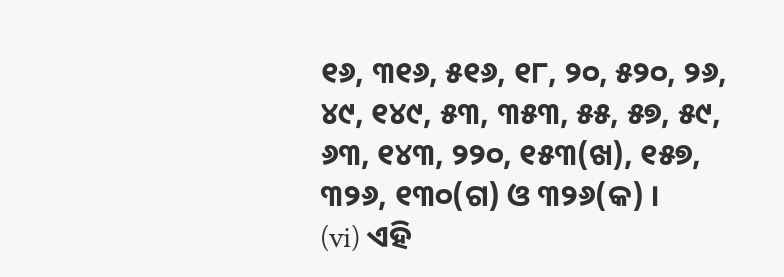୧୬, ୩୧୬, ୫୧୬, ୧୮, ୨୦, ୫୨୦, ୨୬, ୪୯, ୧୪୯, ୫୩, ୩୫୩, ୫୫, ୫୭, ୫୯, ୬୩, ୧୪୩, ୨୨୦, ୧୫୩(ଖ), ୧୫୭, ୩୨୬, ୧୩୦(ଗ) ଓ ୩୨୬(କ) ।
(vi) ଏହି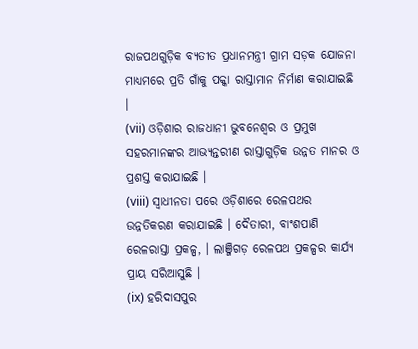ରାଜପଥଗୁଡ଼ିକ ବ୍ୟତୀତ ପ୍ରଧାନମନ୍ତ୍ରୀ ଗ୍ରାମ ସଡ଼କ ଯୋଜନା ମାଧ୍ୟମରେ ପ୍ରତି ଗାଁକୁ ପକ୍କା ରାସ୍ତାମାନ ନିର୍ମାଣ କରାଯାଇଛି ।
(vii) ଓଡ଼ିଶାର ରାଜଧାନୀ ଭୁବନେଶ୍ବର ଓ ପ୍ରମୁଖ ସହରମାନଙ୍କର ଆଭ୍ୟନ୍ତରୀଣ ରାସ୍ତାଗୁଡ଼ିକ ଉନ୍ନତ ମାନର ଓ ପ୍ରଶସ୍ତ କରାଯାଇଛି ।
(viii) ସ୍ଵାଧୀନତା ପରେ ଓଡ଼ିଶାରେ ରେଳପଥର ଉନ୍ନତିକରଣ କରାଯାଇଛି । ଦୈତାରୀ, ବାଂଶପାଣି ରେଳରାସ୍ତା ପ୍ରକଳ୍ପ, । ଲାଞ୍ଜିଗଡ଼ ରେଳପଥ ପ୍ରକଳ୍ପର କାର୍ଯ୍ୟ ପ୍ରାୟ ସରିଆସୁଛି ।
(ix) ହରିଦାସପୁର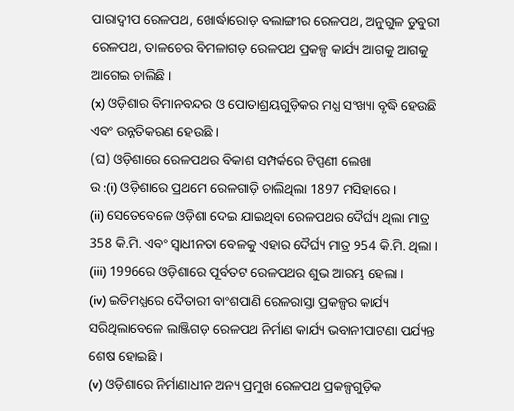ପାରାଦ୍ବୀପ ରେଳପଥ, ଖୋର୍ଦ୍ଧାରୋଡ଼ ବଲାଙ୍ଗୀର ରେଳପଥ, ଅନୁଗୁଳ ଡୁବୁରୀ ରେଳପଥ, ତାଳଚେର ବିମଳାଗଡ଼ ରେଳପଥ ପ୍ରକଳ୍ପ କାର୍ଯ୍ୟ ଆଗକୁ ଆଗକୁ ଆଗେଇ ଚାଲିଛି ।
(x) ଓଡ଼ିଶାର ବିମାନବନ୍ଦର ଓ ପୋତାଶ୍ରୟଗୁଡ଼ିକର ମଧ୍ଯ ସଂଖ୍ୟା ବୃଦ୍ଧି ହେଉଛି ଏବଂ ଉନ୍ନତିକରଣ ହେଉଛି ।
(ଘ) ଓଡ଼ିଶାରେ ରେଳପଥର ବିକାଶ ସମ୍ପର୍କରେ ଟିପ୍ପଣୀ ଲେଖା
ଉ :(i) ଓଡ଼ିଶାରେ ପ୍ରଥମେ ରେଳଗାଡ଼ି ଚାଲିଥିଲା 1897 ମସିହାରେ ।
(ii) ସେତେବେଳେ ଓଡ଼ିଶା ଦେଇ ଯାଇଥିବା ରେଳପଥର ଦୈର୍ଘ୍ୟ ଥିଲା ମାତ୍ର 358 କି.ମି. ଏବଂ ସ୍ଵାଧୀନତା ବେଳକୁ ଏହାର ଦୈର୍ଘ୍ୟ ମାତ୍ର ୨54 କି.ମି. ଥିଲା ।
(iii) 1996ରେ ଓଡ଼ିଶାରେ ପୂର୍ବତଟ ରେଳପଥର ଶୁଭ ଆରମ୍ଭ ହେଲା ।
(iv) ଇତିମଧ୍ଯରେ ଦୈତାରୀ ବାଂଶପାଣି ରେଳରାସ୍ତା ପ୍ରକଳ୍ପର କାର୍ଯ୍ୟ ସରିଥିଲାବେଳେ ଲାଞ୍ଜିଗଡ଼ ରେଳପଥ ନିର୍ମାଣ କାର୍ଯ୍ୟ ଭବାନୀପାଟଣା ପର୍ଯ୍ୟନ୍ତ ଶେଷ ହୋଇଛି ।
(v) ଓଡ଼ିଶାରେ ନିର୍ମାଣାଧୀନ ଅନ୍ୟ ପ୍ରମୁଖ ରେଳପଥ ପ୍ରକଳ୍ପଗୁଡ଼ିକ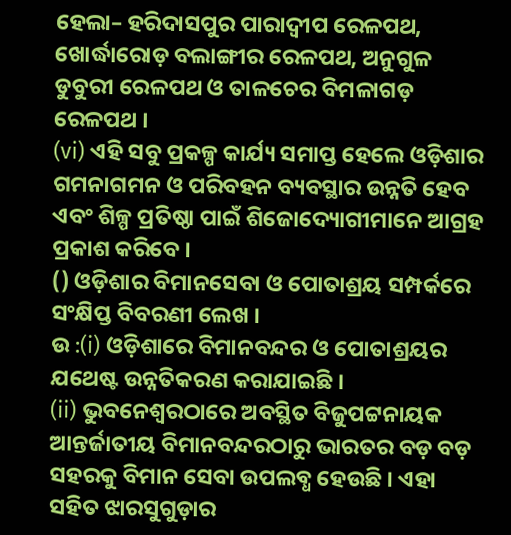ହେଲା– ହରିଦାସପୁର ପାରାଦ୍ବୀପ ରେଳପଥ, ଖୋର୍ଦ୍ଧାରୋଡ଼ ବଲାଙ୍ଗୀର ରେଳପଥ, ଅନୁଗୁଳ ଡୁବୁରୀ ରେଳପଥ ଓ ତାଳଚେର ବିମଳାଗଡ଼ ରେଳପଥ ।
(vi) ଏହି ସବୁ ପ୍ରକଳ୍ପ କାର୍ଯ୍ୟ ସମାପ୍ତ ହେଲେ ଓଡ଼ିଶାର ଗମନାଗମନ ଓ ପରିବହନ ବ୍ୟବସ୍ଥାର ଉନ୍ନତି ହେବ ଏବଂ ଶିଳ୍ପ ପ୍ରତିଷ୍ଠା ପାଇଁ ଶିଜୋଦ୍ୟୋଗୀମାନେ ଆଗ୍ରହ ପ୍ରକାଶ କରିବେ ।
() ଓଡ଼ିଶାର ବିମାନସେବା ଓ ପୋତାଶ୍ରୟ ସମ୍ପର୍କରେ ସଂକ୍ଷିପ୍ତ ବିବରଣୀ ଲେଖ ।
ଉ :(i) ଓଡ଼ିଶାରେ ବିମାନବନ୍ଦର ଓ ପୋତାଶ୍ରୟର ଯଥେଷ୍ଟ ଉନ୍ନତିକରଣ କରାଯାଇଛି ।
(ii) ଭୁବନେଶ୍ବରଠାରେ ଅବସ୍ଥିତ ବିଜୁପଟ୍ଟନାୟକ ଆନ୍ତର୍ଜାତୀୟ ବିମାନବନ୍ଦରଠାରୁ ଭାରତର ବଡ଼ ବଡ଼ ସହରକୁ ବିମାନ ସେବା ଉପଲବ୍ଧ ହେଉଛି । ଏହା ସହିତ ଝାରସୁଗୁଡ଼ାର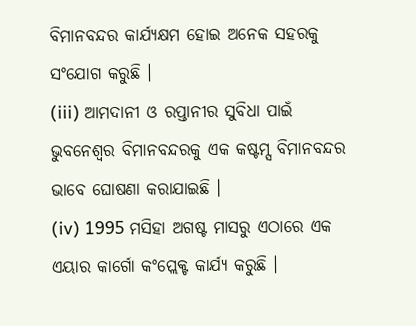ବିମାନବନ୍ଦର କାର୍ଯ୍ୟକ୍ଷମ ହୋଇ ଅନେକ ସହରକୁ ସଂଯୋଗ କରୁଛି ।
(iii) ଆମଦାନୀ ଓ ରପ୍ତାନୀର ସୁବିଧା ପାଇଁ ଭୁବନେଶ୍ଵର ବିମାନବନ୍ଦରକୁ ଏକ କଷ୍ଟମ୍ସ ବିମାନବନ୍ଦର ଭାବେ ଘୋଷଣା କରାଯାଇଛି ।
(iv) 1995 ମସିହା ଅଗଷ୍ଟ ମାସରୁ ଏଠାରେ ଏକ ଏୟାର କାର୍ଗୋ କଂପ୍ଲେକ୍ଟ କାର୍ଯ୍ୟ କରୁଛି ।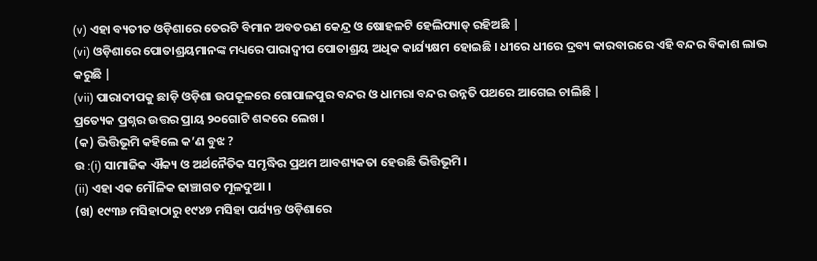(v) ଏହା ବ୍ୟତୀତ ଓଡ଼ିଶାରେ ତେରଟି ବିମାନ ଅବତରଣ କେନ୍ଦ୍ର ଓ ଷୋହଳଟି ହେଲିପ୍ୟାଡ୍ ରହିଅଛି |
(vi) ଓଡ଼ିଶାରେ ପୋତାଶ୍ରୟମାନଙ୍କ ମଧ୍ୟରେ ପାରାଦ୍ବୀପ ପୋତାଶ୍ରୟ ଅଧିକ କାର୍ଯ୍ୟକ୍ଷମ ହୋଇଛି । ଧୀରେ ଧୀରେ ଦ୍ରବ୍ୟ କାରବାରରେ ଏହି ବନ୍ଦର ବିକାଶ ଲାଭ କରୁଛି |
(vii) ପାରାଦୀପକୁ ଛାଡ଼ି ଓଡ଼ିଶା ଉପକୂଳରେ ଗୋପାଳପୁର ବନ୍ଦର ଓ ଧାମରା ବନ୍ଦର ଉନ୍ନତି ପଥରେ ଆଗେଇ ଚାଲିଛି |
ପ୍ରତ୍ୟେକ ପ୍ରଶ୍ନର ଉତ୍ତର ପ୍ରାୟ ୨୦ଗୋଟି ଶବ୍ଦରେ ଲେଖ ।
(କ) ଭିତ୍ତିଭୂମି କହିଲେ କ’ଣ ବୁଝ ?
ଉ :(i) ସାମାଜିକ ଐକ୍ୟ ଓ ଅର୍ଥନୈତିକ ସମୃଦ୍ଧିର ପ୍ରଥମ ଆବଶ୍ୟକତା ହେଉଛି ଭିତ୍ତିଭୂମି ।
(ii) ଏହା ଏକ ମୌଳିକ ଢାଞ୍ଚାଗତ ମୂଳଦୁଆ ।
(ଖ) ୧୯୩୬ ମସିହାଠାରୁ ୧୯୪୭ ମସିହା ପର୍ଯ୍ୟନ୍ତ ଓଡ଼ିଶାରେ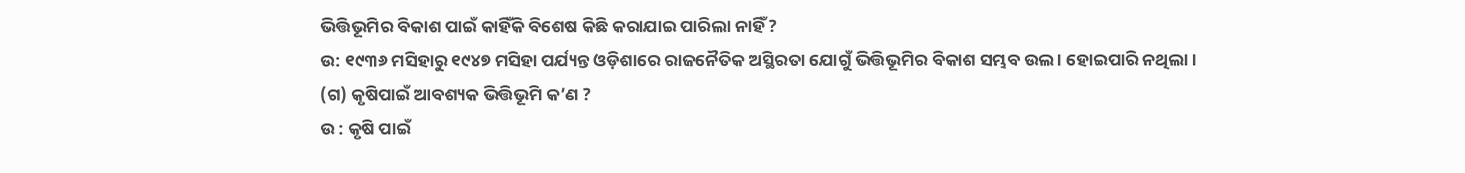ଭିତ୍ତିଭୂମିର ବିକାଶ ପାଇଁ କାହିଁକି ବିଶେଷ କିଛି କରାଯାଇ ପାରିଲା ନାହିଁ ?
ଉ: ୧୯୩୬ ମସିହାରୁ ୧୯୪୭ ମସିହା ପର୍ଯ୍ୟନ୍ତ ଓଡ଼ିଶାରେ ରାଜନୈତିକ ଅସ୍ଥିରତା ଯୋଗୁଁ ଭିତ୍ତିଭୂମିର ବିକାଶ ସମ୍ଭବ ଉଲ । ହୋଇପାରି ନଥିଲା ।
(ଗ) କୃଷିପାଇଁ ଆବଶ୍ୟକ ଭିତ୍ତିଭୂମି କ’ଣ ?
ଉ : କୃଷି ପାଇଁ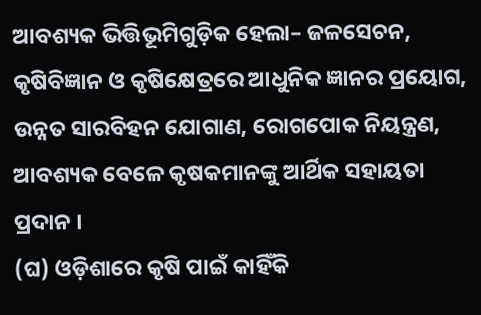ଆବଶ୍ୟକ ଭିତ୍ତିଭୂମିଗୁଡ଼ିକ ହେଲା– ଜଳସେଚନ, କୃଷିବିଜ୍ଞାନ ଓ କୃଷିକ୍ଷେତ୍ରରେ ଆଧୁନିକ ଜ୍ଞାନର ପ୍ରୟୋଗ, ଉନ୍ନତ ସାରବିହନ ଯୋଗାଣ, ରୋଗପୋକ ନିୟନ୍ତ୍ରଣ, ଆବଶ୍ୟକ ବେଳେ କୃଷକମାନଙ୍କୁ ଆର୍ଥିକ ସହାୟତା ପ୍ରଦାନ ।
(ଘ) ଓଡ଼ିଶାରେ କୃଷି ପାଇଁ କାହିଁକି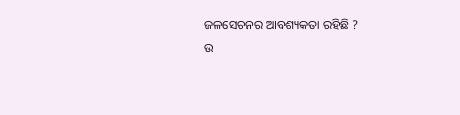ଜଳସେଚନର ଆବଶ୍ୟକତା ରହିଛି ?
ଉ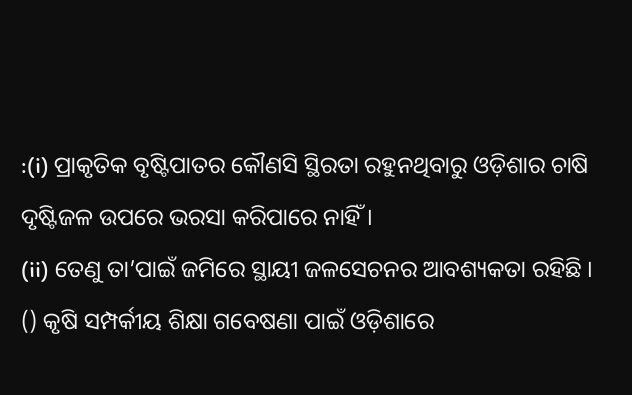:(i) ପ୍ରାକୃତିକ ବୃଷ୍ଟିପାତର କୌଣସି ସ୍ଥିରତା ରହୁନଥିବାରୁ ଓଡ଼ିଶାର ଚାଷି ଦୃଷ୍ଟିଜଳ ଉପରେ ଭରସା କରିପାରେ ନାହିଁ ।
(ii) ତେଣୁ ତା’ପାଇଁ ଜମିରେ ସ୍ଥାୟୀ ଜଳସେଚନର ଆବଶ୍ୟକତା ରହିଛି ।
() କୃଷି ସମ୍ପର୍କୀୟ ଶିକ୍ଷା ଗବେଷଣା ପାଇଁ ଓଡ଼ିଶାରେ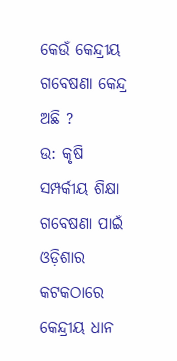କେଉଁ କେନ୍ଦ୍ରୀୟ ଗବେଷଣା କେନ୍ଦ୍ର ଅଛି ?
ଉ: କୃଷି ସମ୍ପର୍କୀୟ ଶିକ୍ଷା ଗବେଷଣା ପାଇଁ ଓଡ଼ିଶାର କଟକଠାରେ କେନ୍ଦ୍ରୀୟ ଧାନ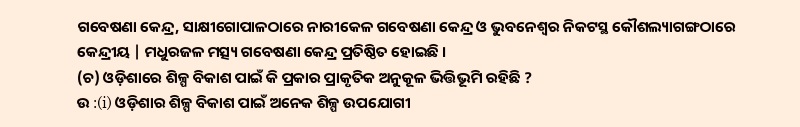ଗବେଷଣା କେନ୍ଦ୍ର, ସାକ୍ଷୀଗୋପାଳଠାରେ ନାରୀକେଳ ଗବେଷଣା କେନ୍ଦ୍ର ଓ ଭୁବନେଶ୍ଵର ନିକଟସ୍ଥ କୌଶଲ୍ୟାଗଙ୍ଗଠାରେ କେନ୍ଦ୍ରୀୟ | ମଧୁରଜଳ ମତ୍ସ୍ୟ ଗବେଷଣା କେନ୍ଦ୍ର ପ୍ରତିଷ୍ଠିତ ହୋଇଛି ।
(ଚ) ଓଡ଼ିଶାରେ ଶିଳ୍ପ ବିକାଶ ପାଇଁ କି ପ୍ରକାର ପ୍ରାକୃତିକ ଅନୁକୂଳ ଭିତ୍ତିଭୂମି ରହିଛି ?
ଉ :(i) ଓଡ଼ିଶାର ଶିଳ୍ପ ବିକାଶ ପାଇଁ ଅନେକ ଶିଳ୍ପ ଉପଯୋଗୀ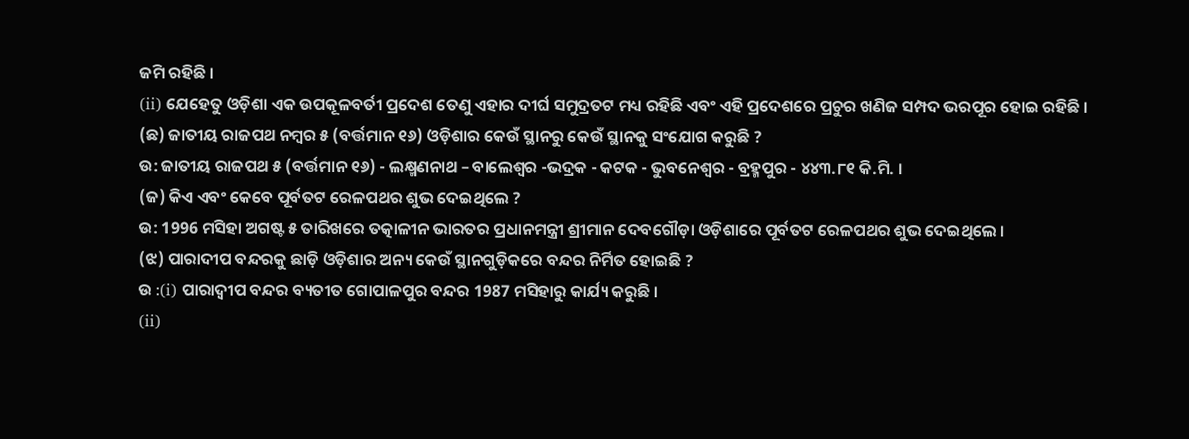ଜମି ରହିଛି ।
(ii) ଯେହେତୁ ଓଡ଼ିଶା ଏକ ଉପକୂଳବର୍ତୀ ପ୍ରଦେଶ ତେଣୁ ଏହାର ଦୀର୍ଘ ସମୁଦ୍ରତଟ ମଧ୍ୟ ରହିଛି ଏବଂ ଏହି ପ୍ରଦେଶରେ ପ୍ରଚୁର ଖଣିଜ ସମ୍ପଦ ଭରପୂର ହୋଇ ରହିଛି ।
(ଛ) ଜାତୀୟ ରାଜପଥ ନମ୍ବର ୫ (ବର୍ତ୍ତମାନ ୧୬) ଓଡ଼ିଶାର କେଉଁ ସ୍ଥାନରୁ କେଉଁ ସ୍ଥାନକୁ ସଂଯୋଗ କରୁଛି ?
ଉ: ଜାତୀୟ ରାଜପଥ ୫ (ବର୍ତ୍ତମାନ ୧୬) - ଲକ୍ଷ୍ମଣନାଥ – ବାଲେଶ୍ବର -ଭଦ୍ରକ - କଟକ - ଭୁବନେଶ୍ୱର - ବ୍ରହ୍ମପୁର - ୪୪୩.୮୧ କି.ମି. ।
(ଜ) କିଏ ଏବଂ କେବେ ପୂର୍ବତଟ ରେଳପଥର ଶୁଭ ଦେଇଥିଲେ ?
ଉ: 1996 ମସିହା ଅଗଷ୍ଟ ୫ ତାରିଖରେ ତତ୍କାଳୀନ ଭାରତର ପ୍ରଧାନମନ୍ତ୍ରୀ ଶ୍ରୀମାନ ଦେବଗୌଡ଼ା ଓଡ଼ିଶାରେ ପୂର୍ବତଟ ରେଳପଥର ଶୁଭ ଦେଇଥିଲେ ।
(ଝ) ପାରାଦୀପ ବନ୍ଦରକୁ ଛାଡ଼ି ଓଡ଼ିଶାର ଅନ୍ୟ କେଉଁ ସ୍ଥାନଗୁଡ଼ିକରେ ବନ୍ଦର ନିର୍ମିତ ହୋଇଛି ?
ଉ :(i) ପାରାଦ୍ବୀପ ବନ୍ଦର ବ୍ୟତୀତ ଗୋପାଳପୁର ବନ୍ଦର 1987 ମସିହାରୁ କାର୍ଯ୍ୟ କରୁଛି ।
(ii)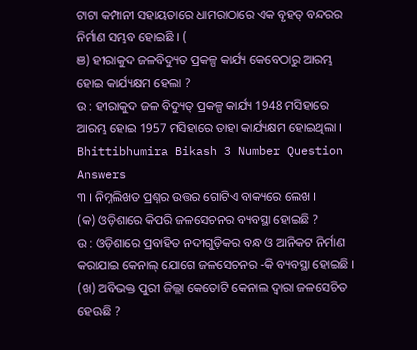ଟାଟା କମ୍ପାନୀ ସହାୟତାରେ ଧାମରାଠାରେ ଏକ ବୃହତ୍ ବନ୍ଦରର ନିର୍ମାଣ ସମ୍ଭବ ହୋଇଛି । (
ଞ) ହୀରାକୁଦ ଜଳବିଦ୍ୟୁତ ପ୍ରକଳ୍ପ କାର୍ଯ୍ୟ କେବେଠାରୁ ଆରମ୍ଭ ହୋଇ କାର୍ଯ୍ୟକ୍ଷମ ହେଲା ?
ଉ : ହୀରାକୁଦ ଜଳ ବିଦ୍ୟୁତ୍ ପ୍ରକଳ୍ପ କାର୍ଯ୍ୟ 1948 ମସିହାରେ ଆରମ୍ଭ ହୋଇ 1957 ମସିହାରେ ତାହା କାର୍ଯ୍ୟକ୍ଷମ ହୋଇଥିଲା ।
Bhittibhumira Bikash 3 Number Question Answers
୩ । ନିମ୍ନଲିଖତ ପ୍ରଶ୍ନର ଉତ୍ତର ଗୋଟିଏ ବାକ୍ୟରେ ଲେଖ ।
(କ) ଓଡ଼ିଶାରେ କିପରି ଜଳସେଚନର ବ୍ୟବସ୍ଥା ହୋଇଛି ?
ଉ : ଓଡ଼ିଶାରେ ପ୍ରବାହିତ ନଦୀଗୁଡ଼ିକର ବନ୍ଧ ଓ ଆନିକଟ ନିର୍ମାଣ କରାଯାଇ କେନାଲ୍ ଯୋଗେ ଜଳସେଚନର -କି ବ୍ୟବସ୍ଥା ହୋଇଛି ।
(ଖ) ଅବିଭକ୍ତ ପୁରୀ ଜିଲ୍ଲା କେତୋଟି କେନାଲ ଦ୍ବାରା ଜଳସେଚିତ ହେଊଛି ?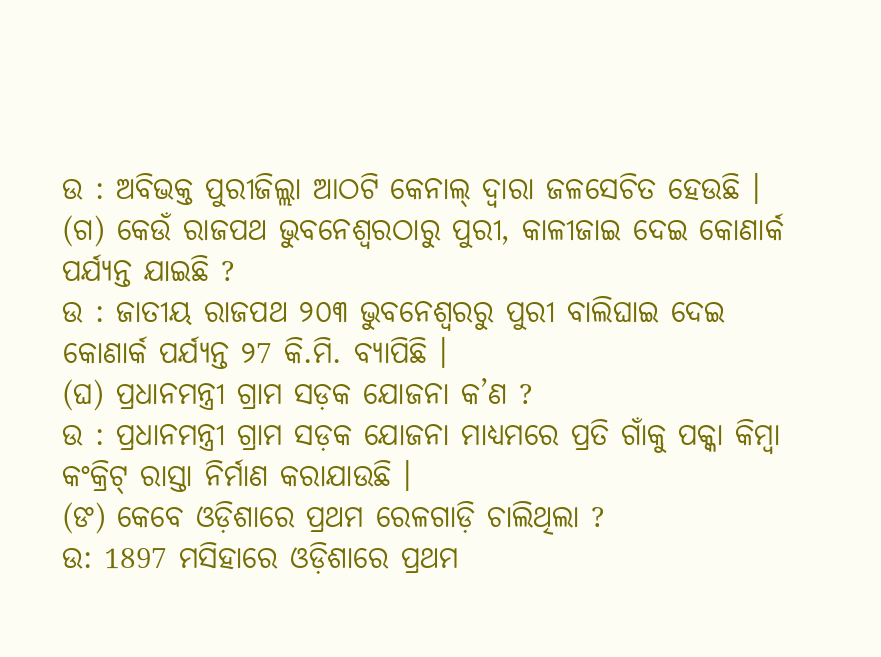ଉ : ଅବିଭକ୍ତ ପୁରୀଜିଲ୍ଲା ଆଠଟି କେନାଲ୍ ଦ୍ବାରା ଜଳସେଚିତ ହେଉଛି ।
(ଗ) କେଉଁ ରାଜପଥ ଭୁବନେଶ୍ବରଠାରୁ ପୁରୀ, କାଳୀଜାଇ ଦେଇ କୋଣାର୍କ ପର୍ଯ୍ୟନ୍ତ ଯାଇଛି ?
ଉ : ଜାତୀୟ ରାଜପଥ ୨୦୩ ଭୁବନେଶ୍ବରରୁ ପୁରୀ ବାଲିଘାଇ ଦେଇ କୋଣାର୍କ ପର୍ଯ୍ୟନ୍ତ ୨7 କି.ମି. ବ୍ୟାପିଛି ।
(ଘ) ପ୍ରଧାନମନ୍ତ୍ରୀ ଗ୍ରାମ ସଡ଼କ ଯୋଜନା କ’ଣ ?
ଉ : ପ୍ରଧାନମନ୍ତ୍ରୀ ଗ୍ରାମ ସଡ଼କ ଯୋଜନା ମାଧ୍ୟମରେ ପ୍ରତି ଗାଁକୁ ପକ୍କା କିମ୍ବା କଂକ୍ରିଟ୍ ରାସ୍ତା ନିର୍ମାଣ କରାଯାଉଛି ।
(ଙ) କେବେ ଓଡ଼ିଶାରେ ପ୍ରଥମ ରେଳଗାଡ଼ି ଚାଲିଥିଲା ?
ଉ: 1897 ମସିହାରେ ଓଡ଼ିଶାରେ ପ୍ରଥମ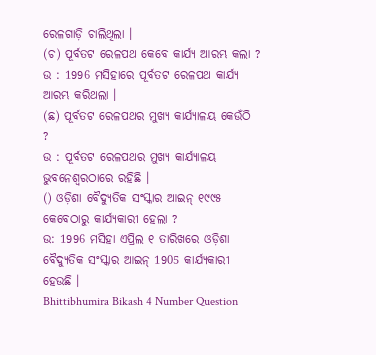ରେଳଗାଡ଼ି ଚାଲିଥିଲା ।
(ଚ) ପୂର୍ବତଟ ରେଳପଥ କେବେ କାର୍ଯ୍ୟ ଆରମ୍ଭ କଲା ?
ଉ : 1996 ମସିହାରେ ପୂର୍ବତଟ ରେଳପଥ କାର୍ଯ୍ୟ ଆରମ୍ଭ କରିଥଲା ।
(ଛ) ପୂର୍ବତଟ ରେଳପଥର ମୁଖ୍ୟ କାର୍ଯ୍ୟାଳୟ କେଉଁଠି ?
ଉ : ପୂର୍ବତଟ ରେଳପଥର ମୁଖ୍ୟ କାର୍ଯ୍ୟାଳୟ ଭୁବନେଶ୍ୱରଠାରେ ରହିଛି ।
() ଓଡ଼ିଶା ବୈଦ୍ୟୁତିକ ସଂସ୍କାର ଆଇନ୍ ୧୯୯୫ କେବେଠାରୁ କାର୍ଯ୍ୟକାରୀ ହେଲା ?
ଉ: 1996 ମସିହା ଏପ୍ରିଲ ୧ ତାରିଖରେ ଓଡ଼ିଶା ବୈଦ୍ୟୁତିକ ସଂସ୍କାର ଆଇନ୍ 1905 କାର୍ଯ୍ୟକାରୀ ହେଉଛି ।
Bhittibhumira Bikash 4 Number Question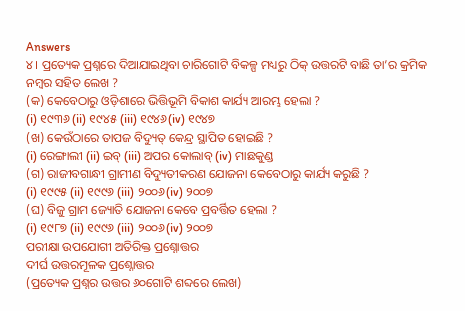Answers
୪। ପ୍ରତ୍ୟେକ ପ୍ରଶ୍ନରେ ଦିଆଯାଇଥିବା ଚାରିଗୋଟି ବିକଳ୍ପ ମଧ୍ୟରୁ ଠିକ୍ ଉତ୍ତରଟି ବାଛି ତା’ର କ୍ରମିକ ନମ୍ବର ସହିତ ଲେଖ ?
(କ) କେବେଠାରୁ ଓଡ଼ିଶାରେ ଭିତ୍ତିଭୂମି ବିକାଶ କାର୍ଯ୍ୟ ଆରମ୍ଭ ହେଲା ?
(i) ୧୯୩୬ (ii) ୧୯୪୫ (iii) ୧୯୪୬(iv) ୧୯୪୭
(ଖ) କେଉଁଠାରେ ତାପଜ ବିଦ୍ୟୁତ୍ କେନ୍ଦ୍ର ସ୍ଥାପିତ ହୋଇଛି ?
(i) ରେଙ୍ଗାଲୀ (ii) ଇବ୍ (iii) ଅପର କୋଲାବ୍ (iv) ମାଛକୁଣ୍ଡ
(ଗ) ରାଜୀବଗାନ୍ଧୀ ଗ୍ରାମୀଣ ବିଦ୍ୟୁତୀକରଣ ଯୋଜନା କେବେଠାରୁ କାର୍ଯ୍ୟ କରୁଛି ?
(i) ୧୯୯୫ (ii) ୧୯୯୬ (iii) ୨୦୦୬(iv) ୨୦୦୭
(ଘ) ବିଜୁ ଗ୍ରାମ ଜ୍ୟୋତି ଯୋଜନା କେବେ ପ୍ରବର୍ତ୍ତିତ ହେଲା ?
(i) ୧୯୮୭ (ii) ୧୯୯୬ (iii) ୨୦୦୬(iv) ୨୦୦୭
ପରୀକ୍ଷା ଉପଯୋଗୀ ଅତିରିକ୍ତ ପ୍ରଶ୍ନୋତ୍ତର
ଦୀର୍ଘ ଉତ୍ତରମୂଳକ ପ୍ରଶ୍ନୋତ୍ତର
(ପ୍ରତ୍ୟେକ ପ୍ରଶ୍ନର ଉତ୍ତର ୬୦ଗୋଟି ଶବ୍ଦରେ ଲେଖ)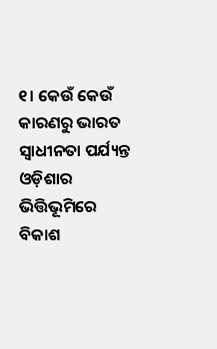୧। କେଉଁ କେଉଁ କାରଣରୁ ଭାରତ ସ୍ଵାଧୀନତା ପର୍ଯ୍ୟନ୍ତ ଓଡ଼ିଶାର ଭିତ୍ତିଭୂମିରେ ବିକାଶ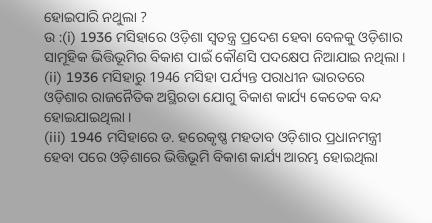ହୋଇପାରି ନଥୁଲା ?
ଉ :(i) 1936 ମସିହାରେ ଓଡ଼ିଶା ସ୍ୱତନ୍ତ୍ର ପ୍ରଦେଶ ହେବା ବେଳକୁ ଓଡ଼ିଶାର ସାମୂହିକ ଭିତ୍ତିଭୂମିର ବିକାଶ ପାଇଁ କୌଣସି ପଦକ୍ଷେପ ନିଆଯାଇ ନଥିଲା ।
(ii) 1936 ମସିହାରୁ 1946 ମସିହା ପର୍ଯ୍ୟନ୍ତ ପରାଧୀନ ଭାରତରେ ଓଡ଼ିଶାର ରାଜନୈତିକ ଅସ୍ଥିରତା ଯୋଗୁ ବିକାଶ କାର୍ଯ୍ୟ କେତେକ ବନ୍ଦ ହୋଇଯାଇଥିଲା ।
(iii) 1946 ମସିହାରେ ଡ. ହରେକୃଷ୍ଣ ମହତାବ ଓଡ଼ିଶାର ପ୍ରଧାନମନ୍ତ୍ରୀ ହେବା ପରେ ଓଡ଼ିଶାରେ ଭିତ୍ତିଭୂମି ବିକାଶ କାର୍ଯ୍ୟ ଆରମ୍ଭ ହୋଇଥିଲା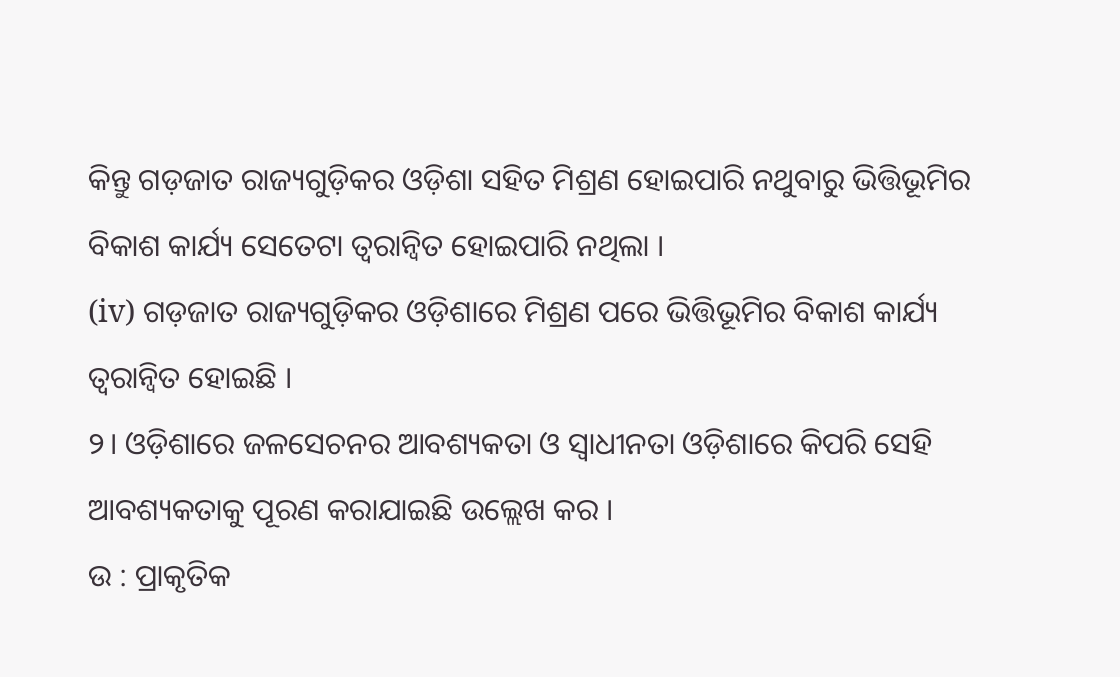କିନ୍ତୁ ଗଡ଼ଜାତ ରାଜ୍ୟଗୁଡ଼ିକର ଓଡ଼ିଶା ସହିତ ମିଶ୍ରଣ ହୋଇପାରି ନଥୁବାରୁ ଭିତ୍ତିଭୂମିର ବିକାଶ କାର୍ଯ୍ୟ ସେତେଟା ତ୍ବରାନ୍ବିତ ହୋଇପାରି ନଥିଲା ।
(iv) ଗଡ଼ଜାତ ରାଜ୍ୟଗୁଡ଼ିକର ଓଡ଼ିଶାରେ ମିଶ୍ରଣ ପରେ ଭିତ୍ତିଭୂମିର ବିକାଶ କାର୍ଯ୍ୟ ତ୍ବରାନ୍ବିତ ହୋଇଛି ।
୨। ଓଡ଼ିଶାରେ ଜଳସେଚନର ଆବଶ୍ୟକତା ଓ ସ୍ୱାଧୀନତା ଓଡ଼ିଶାରେ କିପରି ସେହି ଆବଶ୍ୟକତାକୁ ପୂରଣ କରାଯାଇଛି ଉଲ୍ଲେଖ କର ।
ଉ : ପ୍ରାକୃତିକ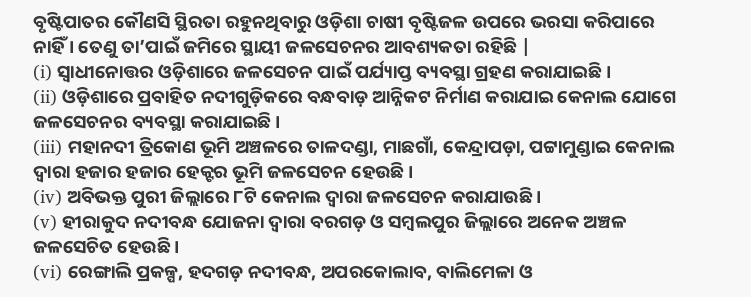ବୃଷ୍ଟିପାତର କୌଣସି ସ୍ଥିରତା ରହୁନଥିବାରୁ ଓଡ଼ିଶା ଚାଷୀ ବୃଷ୍ଟିଜଳ ଉପରେ ଭରସା କରିପାରେ ନାହିଁ । ତେଣୁ ତା’ପାଇଁ ଜମିରେ ସ୍ଥାୟୀ ଜଳସେଚନର ଆବଶ୍ୟକତା ରହିଛି |
(i) ସ୍ଵାଧୀନୋତ୍ତର ଓଡ଼ିଶାରେ ଜଳସେଚନ ପାଇଁ ପର୍ଯ୍ୟାପ୍ତ ବ୍ୟବସ୍ଥା ଗ୍ରହଣ କରାଯାଇଛି ।
(ii) ଓଡ଼ିଶାରେ ପ୍ରବାହିତ ନଦୀଗୁଡ଼ିକରେ ବନ୍ଧବାଡ଼ ଆନ୍ନିକଟ ନିର୍ମାଣ କରାଯାଇ କେନାଲ ଯୋଗେ ଜଳସେଚନର ବ୍ୟବସ୍ଥା କରାଯାଇଛି ।
(iii) ମହାନଦୀ ତ୍ରିକୋଣ ଭୂମି ଅଞ୍ଚଳରେ ତାଳଦଣ୍ଡା, ମାଛଗାଁ, କେନ୍ଦ୍ରାପଡ଼ା, ପଟ୍ଟାମୁଣ୍ଡାଇ କେନାଲ ଦ୍ଵାରା ହଜାର ହଜାର ହେକ୍ଟର ଭୂମି ଜଳସେଚନ ହେଉଛି ।
(iv) ଅବିଭକ୍ତ ପୁରୀ ଜିଲ୍ଲାରେ ୮ଟି କେନାଲ ଦ୍ବାରା ଜଳସେଚନ କରାଯାଉଛି ।
(v) ହୀରାକୁଦ ନଦୀବନ୍ଧ ଯୋଜନା ଦ୍ବାରା ବରଗଡ଼ ଓ ସମ୍ବଲପୁର ଜିଲ୍ଲାରେ ଅନେକ ଅଞ୍ଚଳ ଜଳସେଚିତ ହେଉଛି ।
(vi) ରେଙ୍ଗାଲି ପ୍ରକଳ୍ପ, ହଦଗଡ଼ ନଦୀବନ୍ଧ, ଅପରକୋଲାବ, ବାଲିମେଳା ଓ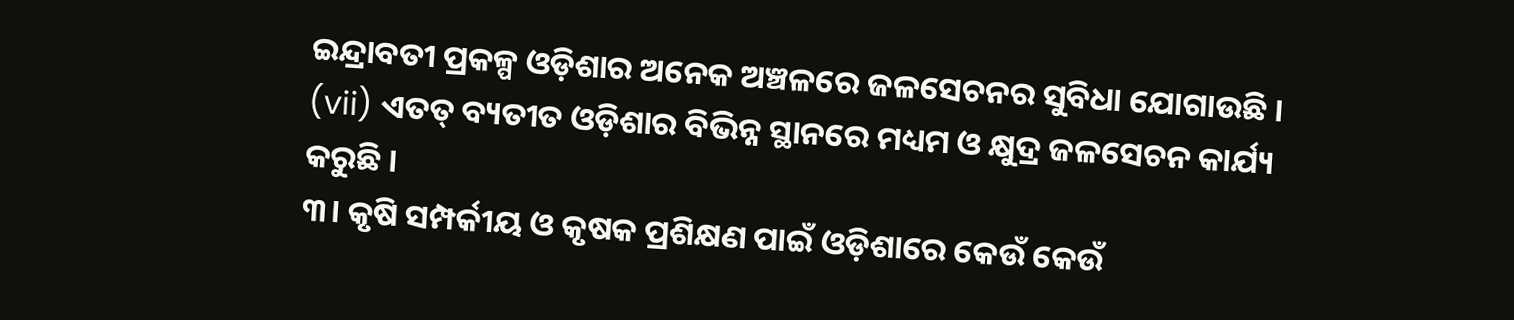ଇନ୍ଦ୍ରାବତୀ ପ୍ରକଳ୍ପ ଓଡ଼ିଶାର ଅନେକ ଅଞ୍ଚଳରେ ଜଳସେଚନର ସୁବିଧା ଯୋଗାଉଛି ।
(vii) ଏତତ୍ ବ୍ୟତୀତ ଓଡ଼ିଶାର ବିଭିନ୍ନ ସ୍ଥାନରେ ମଧ୍ୟମ ଓ କ୍ଷୁଦ୍ର ଜଳସେଚନ କାର୍ଯ୍ୟ କରୁଛି ।
୩। କୃଷି ସମ୍ପର୍କୀୟ ଓ କୃଷକ ପ୍ରଶିକ୍ଷଣ ପାଇଁ ଓଡ଼ିଶାରେ କେଉଁ କେଉଁ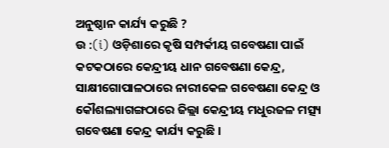ଅନୁଷ୍ଠାନ କାର୍ଯ୍ୟ କରୁଛି ?
ଉ :(i) ଓଡ଼ିଶାରେ କୃଷି ସମ୍ପର୍କୀୟ ଗବେଷଣା ପାଇଁ କଟକଠାରେ କେନ୍ଦ୍ରୀୟ ଧାନ ଗବେଷଣା କେନ୍ଦ୍ର, ସାକ୍ଷୀଗୋପାଳଠାରେ ନାରୀକେଳ ଗବେଷଣା କେନ୍ଦ୍ର ଓ କୌଶଲ୍ୟାଗଙ୍ଗଠାରେ ଜିଲ୍ଲା କେନ୍ଦ୍ରୀୟ ମଧୁରଜଳ ମତ୍ସ୍ୟ ଗବେଷଣା କେନ୍ଦ୍ର କାର୍ଯ୍ୟ କରୁଛି ।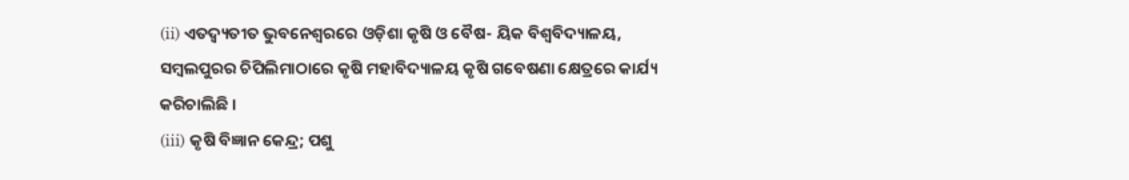(ii) ଏତଦ୍ବ୍ୟତୀତ ଭୁବନେଶ୍ବରରେ ଓଡ଼ିଶା କୃଷି ଓ ବୈଷ- ୟିକ ବିଶ୍ୱବିଦ୍ୟାଳୟ, ସମ୍ବଲପୁରର ଚିପିଲିମାଠାରେ କୃଷି ମହାବିଦ୍ୟାଳୟ କୃଷି ଗବେଷଣା କ୍ଷେତ୍ରରେ କାର୍ଯ୍ୟ କରିଚାଲିଛି ।
(iii) କୃଷି ବିଜ୍ଞାନ କେନ୍ଦ୍ର; ପଶୁ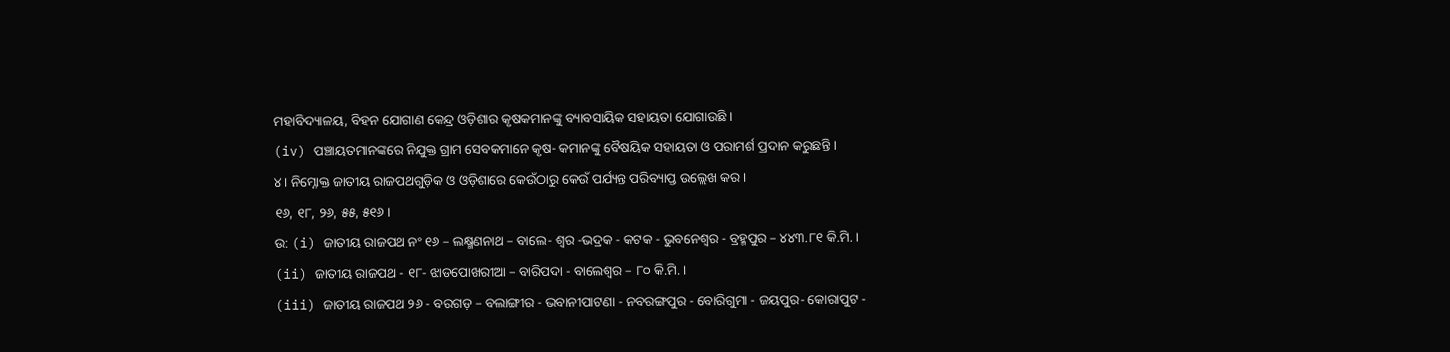ମହାବିଦ୍ୟାଳୟ, ବିହନ ଯୋଗାଣ କେନ୍ଦ୍ର ଓଡ଼ିଶାର କୃଷକମାନଙ୍କୁ ବ୍ୟାବସାୟିକ ସହାୟତା ଯୋଗାଉଛି ।
(iv) ପଞ୍ଚାୟତମାନଙ୍କରେ ନିଯୁକ୍ତ ଗ୍ରାମ ସେବକମାନେ କୃଷ- କମାନଙ୍କୁ ବୈଷୟିକ ସହାୟତା ଓ ପରାମର୍ଶ ପ୍ରଦାନ କରୁଛନ୍ତି ।
୪। ନିମ୍ନୋକ୍ତ ଜାତୀୟ ରାଜପଥଗୁଡ଼ିକ ଓ ଓଡ଼ିଶାରେ କେଉଁଠାରୁ କେଉଁ ପର୍ଯ୍ୟନ୍ତ ପରିବ୍ୟାପ୍ତ ଉଲ୍ଲେଖ କର ।
୧୬, ୧୮, ୨୬, ୫୫, ୫୧୬ ।
ଉ: (i) ଜାତୀୟ ରାଜପଥ ନଂ ୧୬ – ଲକ୍ଷ୍ମଣନାଥ – ବାଲେ- ଶ୍ବର -ଭଦ୍ରକ - କଟକ - ଭୁବନେଶ୍ଵର - ବ୍ରହ୍ମପୁର – ୪୪୩.୮୧ କି.ମି. ।
(ii) ଜାତୀୟ ରାଜପଥ - ୧୮- ଝାଡପୋଖରୀଆ – ବାରିପଦା - ବାଲେଶ୍ବର – ୮୦ କି.ମି. ।
(iii) ଜାତୀୟ ରାଜପଥ ୨୬ - ବରଗଡ଼ – ବଲାଙ୍ଗୀର - ଭବାନୀପାଟଣା - ନବରଙ୍ଗପୁର - ବୋରିଗୁମା - ଜୟପୁର- କୋରାପୁଟ -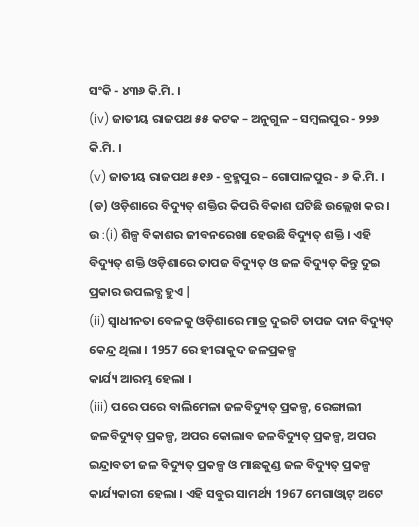ସଂକି - ୪୩୬ କି.ମି. ।
(iv) ଜାତୀୟ ରାଜପଥ ୫୫ କଟକ – ଅନୁଗୁଳ – ସମ୍ବଲପୁର - ୨୨୬ କି.ମି. ।
(v) ଜାତୀୟ ରାଜପଥ ୫୧୬ - ବ୍ରହ୍ମପୁର – ଗୋପାଳପୁର - ୬ କି.ମି. ।
(ଡ) ଓଡ଼ିଶାରେ ବିଦ୍ୟୁତ୍ ଶକ୍ତିର କିପରି ବିକାଶ ଘଟିଛି ଉଲ୍ଲେଖ କର ।
ଉ :(i) ଶିଳ୍ପ ବିକାଶର ଜୀବନରେଖା ହେଉଛି ବିଦ୍ୟୁତ୍ ଶକ୍ତି । ଏହି ବିଦ୍ୟୁତ୍ ଶକ୍ତି ଓଡ଼ିଶାରେ ତାପଜ ବିଦ୍ୟୁତ୍ ଓ ଜଳ ବିଦ୍ୟୁତ୍ କିନ୍ତୁ ଦୁଇ ପ୍ରକାର ଉପଲବ୍ଧ ହୁଏ |
(ii) ସ୍ଵାଧୀନତା ବେଳକୁ ଓଡ଼ିଶାରେ ମାତ୍ର ଦୁଇଟି ତାପଜ ଦାନ ବିଦ୍ୟୁତ୍ କେନ୍ଦ୍ର ଥିଲା । 1957 ରେ ହୀରାକୁଦ ଜଳପ୍ରକଳ୍ପ
କାର୍ଯ୍ୟ ଆରମ୍ଭ ହେଲା ।
(iii) ପରେ ପରେ ବାଲିମେଳା ଜଳବିଦ୍ୟୁତ୍ ପ୍ରକଳ୍ପ, ରେଙ୍ଗାଲୀ ଜଳବିଦ୍ୟୁତ୍ ପ୍ରକଳ୍ପ, ଅପର କୋଲାବ ଜଳବିଦ୍ୟୁତ୍ ପ୍ରକଳ୍ପ, ଅପର ଇନ୍ଦ୍ରାବତୀ ଜଳ ବିଦ୍ୟୁତ୍ ପ୍ରକଳ୍ପ ଓ ମାଛକୁଣ୍ଡ ଜଳ ବିଦ୍ୟୁତ୍ ପ୍ରକଳ୍ପ କାର୍ଯ୍ୟକାରୀ ହେଲା । ଏହି ସବୁର ସାମର୍ଥ୍ୟ 1967 ମେଗାଓ୍ବାଟ୍ ଅଟେ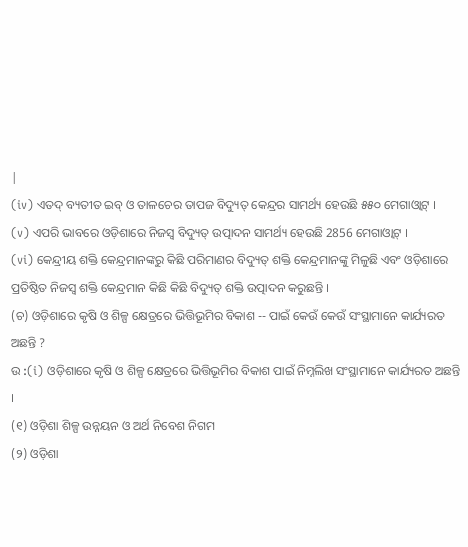|
(iv) ଏତଦ୍ ବ୍ୟତୀତ ଇବ୍ ଓ ତାଳଚେର ତାପଜ ବିଦ୍ୟୁତ୍ କେନ୍ଦ୍ରର ସାମର୍ଥ୍ୟ ହେଉଛି ୫୫୦ ମେଗାଓ୍ବାଟ୍ ।
(v) ଏପରି ଭାବରେ ଓଡ଼ିଶାରେ ନିଜସ୍ଵ ବିଦ୍ୟୁତ୍ ଉତ୍ପାଦନ ସାମର୍ଥ୍ୟ ହେଉଛି 2856 ମେଗାଓ୍ବାଟ୍ ।
(vi) କେନ୍ଦ୍ରୀୟ ଶକ୍ତି କେନ୍ଦ୍ରମାନଙ୍କରୁ କିଛି ପରିମାଣର ବିଦ୍ୟୁତ୍ ଶକ୍ତି କେନ୍ଦ୍ରମାନଙ୍କୁ ମିଳୁଛି ଏବଂ ଓଡ଼ିଶାରେ ପ୍ରତିଷ୍ଠିତ ନିଜସ୍ୱ ଶକ୍ତି କେନ୍ଦ୍ରମାନ କିଛି କିଛି ବିଦ୍ୟୁତ୍ ଶକ୍ତି ଉତ୍ପାଦନ କରୁଛନ୍ତି ।
(ଚ) ଓଡ଼ିଶାରେ କୃଷି ଓ ଶିଳ୍ପ କ୍ଷେତ୍ରରେ ଭିତ୍ତିଭୂମିର ବିକାଶ -- ପାଇଁ କେଉଁ କେଉଁ ସଂସ୍ଥାମାନେ କାର୍ଯ୍ୟରତ ଅଛନ୍ତି ?
ଉ :(i) ଓଡ଼ିଶାରେ କୃଷି ଓ ଶିଳ୍ପ କ୍ଷେତ୍ରରେ ଭିତ୍ତିଭୂମିର ବିକାଶ ପାଇଁ ନିମ୍ନଲିଖ ସଂସ୍ଥାମାନେ କାର୍ଯ୍ୟରତ ଅଛନ୍ତି ।
(୧) ଓଡ଼ିଶା ଶିଳ୍ପ ଉନ୍ନୟନ ଓ ଅର୍ଥ ନିବେଶ ନିଗମ
(୨) ଓଡ଼ିଶା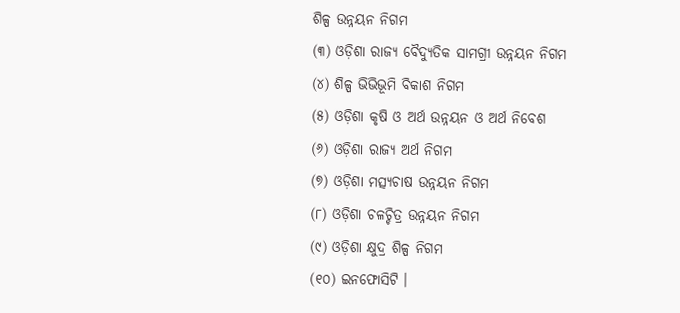ଶିଳ୍ପ ଉନ୍ନୟନ ନିଗମ
(୩) ଓଡ଼ିଶା ରାଜ୍ୟ ବୈଦ୍ୟୁତିକ ସାମଗ୍ରୀ ଉନ୍ନୟନ ନିଗମ
(୪) ଶିଳ୍ପ ଭିଭିଭୂମି ବିକାଶ ନିଗମ
(୫) ଓଡ଼ିଶା କୃଷି ଓ ଅର୍ଥ ଉନ୍ନୟନ ଓ ଅର୍ଥ ନିବେଶ
(୬) ଓଡ଼ିଶା ରାଜ୍ୟ ଅର୍ଥ ନିଗମ
(୭) ଓଡ଼ିଶା ମତ୍ସ୍ୟଚାଷ ଉନ୍ନୟନ ନିଗମ
(୮) ଓଡ଼ିଶା ଚଳଚ୍ଚିତ୍ର ଉନ୍ନୟନ ନିଗମ
(୯) ଓଡ଼ିଶା କ୍ଷୁଦ୍ର ଶିଳ୍ପ ନିଗମ
(୧୦) ଇନଫୋସିଟି ।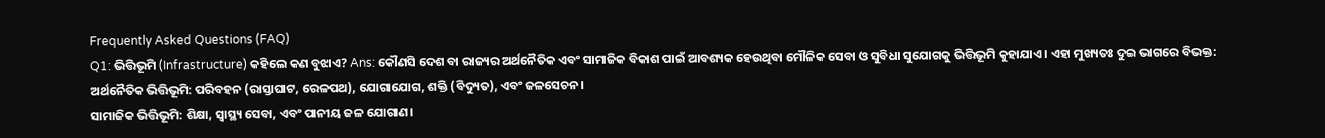Frequently Asked Questions (FAQ)
Q1: ଭିତ୍ତିଭୂମି (Infrastructure) କହିଲେ କଣ ବୁଝାଏ? Ans: କୌଣସି ଦେଶ ବା ରାଜ୍ୟର ଅର୍ଥନୈତିକ ଏବଂ ସାମାଜିକ ବିକାଶ ପାଇଁ ଆବଶ୍ୟକ ହେଉଥିବା ମୌଳିକ ସେବା ଓ ସୁବିଧା ସୁଯୋଗକୁ ଭିତ୍ତିଭୂମି କୁହାଯାଏ। ଏହା ମୁଖ୍ୟତଃ ଦୁଇ ଭାଗରେ ବିଭକ୍ତ:
ଅର୍ଥନୈତିକ ଭିତ୍ତିଭୂମି: ପରିବହନ (ରାସ୍ତାଘାଟ, ରେଳପଥ), ଯୋଗାଯୋଗ, ଶକ୍ତି (ବିଦ୍ୟୁତ), ଏବଂ ଜଳସେଚନ।
ସାମାଜିକ ଭିତ୍ତିଭୂମି: ଶିକ୍ଷା, ସ୍ୱାସ୍ଥ୍ୟ ସେବା, ଏବଂ ପାନୀୟ ଜଳ ଯୋଗାଣ।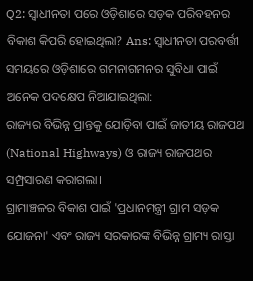Q2: ସ୍ଵାଧୀନତା ପରେ ଓଡ଼ିଶାରେ ସଡ଼କ ପରିବହନର ବିକାଶ କିପରି ହୋଇଥିଲା? Ans: ସ୍ଵାଧୀନତା ପରବର୍ତ୍ତୀ ସମୟରେ ଓଡ଼ିଶାରେ ଗମନାଗମନର ସୁବିଧା ପାଇଁ ଅନେକ ପଦକ୍ଷେପ ନିଆଯାଇଥିଲା:
ରାଜ୍ୟର ବିଭିନ୍ନ ପ୍ରାନ୍ତକୁ ଯୋଡ଼ିବା ପାଇଁ ଜାତୀୟ ରାଜପଥ (National Highways) ଓ ରାଜ୍ୟ ରାଜପଥର ସମ୍ପ୍ରସାରଣ କରାଗଲା।
ଗ୍ରାମାଞ୍ଚଳର ବିକାଶ ପାଇଁ 'ପ୍ରଧାନମନ୍ତ୍ରୀ ଗ୍ରାମ ସଡ଼କ ଯୋଜନା' ଏବଂ ରାଜ୍ୟ ସରକାରଙ୍କ ବିଭିନ୍ନ ଗ୍ରାମ୍ୟ ରାସ୍ତା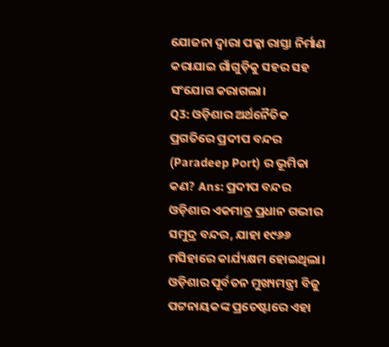ଯୋଜନା ଦ୍ୱାରା ପକ୍କା ରାସ୍ତା ନିର୍ମାଣ କରାଯାଇ ଗାଁଗୁଡ଼ିକୁ ସହର ସହ ସଂଯୋଗ କରାଗଲା।
Q3: ଓଡ଼ିଶାର ଅର୍ଥନୈତିକ ପ୍ରଗତିରେ ପ୍ରଦୀପ ବନ୍ଦର (Paradeep Port) ର ଭୂମିକା କଣ? Ans: ପ୍ରଦୀପ ବନ୍ଦର ଓଡ଼ିଶାର ଏକମାତ୍ର ପ୍ରଧାନ ଗଭୀର ସମୁଦ୍ର ବନ୍ଦର, ଯାହା ୧୯୬୬ ମସିହାରେ କାର୍ଯ୍ୟକ୍ଷମ ହୋଇଥିଲା। ଓଡ଼ିଶାର ପୂର୍ବତନ ମୁଖ୍ୟମନ୍ତ୍ରୀ ବିଜୁ ପଟ୍ଟନାୟକଙ୍କ ପ୍ରଚେଷ୍ଟାରେ ଏହା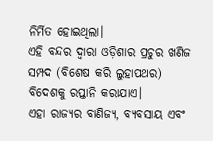ନିର୍ମିତ ହୋଇଥିଲା।
ଏହି ବନ୍ଦର ଦ୍ୱାରା ଓଡ଼ିଶାର ପ୍ରଚୁର ଖଣିଜ ସମ୍ପଦ (ବିଶେଷ କରି ଲୁହାପଥର) ବିଦେଶକୁ ରପ୍ତାନି କରାଯାଏ।
ଏହା ରାଜ୍ୟର ବାଣିଜ୍ୟ, ବ୍ୟବସାୟ ଏବଂ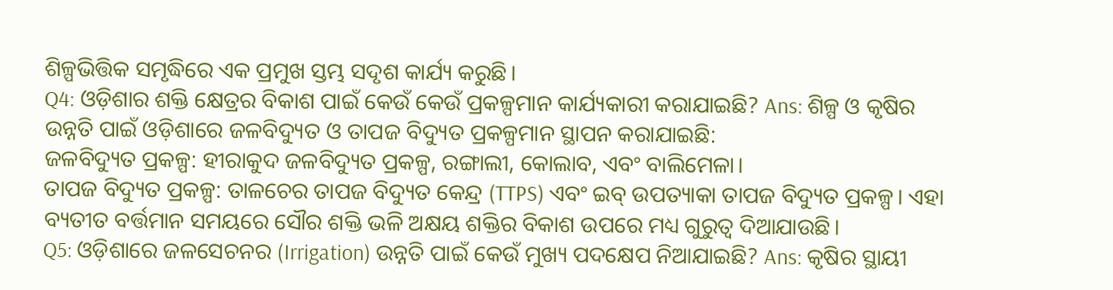ଶିଳ୍ପଭିତ୍ତିକ ସମୃଦ୍ଧିରେ ଏକ ପ୍ରମୁଖ ସ୍ତମ୍ଭ ସଦୃଶ କାର୍ଯ୍ୟ କରୁଛି।
Q4: ଓଡ଼ିଶାର ଶକ୍ତି କ୍ଷେତ୍ରର ବିକାଶ ପାଇଁ କେଉଁ କେଉଁ ପ୍ରକଳ୍ପମାନ କାର୍ଯ୍ୟକାରୀ କରାଯାଇଛି? Ans: ଶିଳ୍ପ ଓ କୃଷିର ଉନ୍ନତି ପାଇଁ ଓଡ଼ିଶାରେ ଜଳବିଦ୍ୟୁତ ଓ ତାପଜ ବିଦ୍ୟୁତ ପ୍ରକଳ୍ପମାନ ସ୍ଥାପନ କରାଯାଇଛି:
ଜଳବିଦ୍ୟୁତ ପ୍ରକଳ୍ପ: ହୀରାକୁଦ ଜଳବିଦ୍ୟୁତ ପ୍ରକଳ୍ପ, ରଙ୍ଗାଲୀ, କୋଲାବ, ଏବଂ ବାଲିମେଳା।
ତାପଜ ବିଦ୍ୟୁତ ପ୍ରକଳ୍ପ: ତାଳଚେର ତାପଜ ବିଦ୍ୟୁତ କେନ୍ଦ୍ର (TTPS) ଏବଂ ଇବ୍ ଉପତ୍ୟାକା ତାପଜ ବିଦ୍ୟୁତ ପ୍ରକଳ୍ପ। ଏହା ବ୍ୟତୀତ ବର୍ତ୍ତମାନ ସମୟରେ ସୌର ଶକ୍ତି ଭଳି ଅକ୍ଷୟ ଶକ୍ତିର ବିକାଶ ଉପରେ ମଧ୍ୟ ଗୁରୁତ୍ୱ ଦିଆଯାଉଛି।
Q5: ଓଡ଼ିଶାରେ ଜଳସେଚନର (Irrigation) ଉନ୍ନତି ପାଇଁ କେଉଁ ମୁଖ୍ୟ ପଦକ୍ଷେପ ନିଆଯାଇଛି? Ans: କୃଷିର ସ୍ଥାୟୀ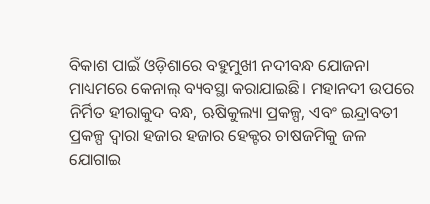ବିକାଶ ପାଇଁ ଓଡ଼ିଶାରେ ବହୁମୁଖୀ ନଦୀବନ୍ଧ ଯୋଜନା ମାଧ୍ୟମରେ କେନାଲ୍ ବ୍ୟବସ୍ଥା କରାଯାଇଛି। ମହାନଦୀ ଉପରେ ନିର୍ମିତ ହୀରାକୁଦ ବନ୍ଧ, ଋଷିକୁଲ୍ୟା ପ୍ରକଳ୍ପ, ଏବଂ ଇନ୍ଦ୍ରାବତୀ ପ୍ରକଳ୍ପ ଦ୍ୱାରା ହଜାର ହଜାର ହେକ୍ଟର ଚାଷଜମିକୁ ଜଳ ଯୋଗାଇ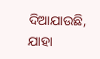ଦିଆଯାଉଛି, ଯାହା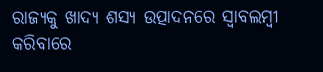ରାଜ୍ୟକୁ ଖାଦ୍ୟ ଶସ୍ୟ ଉତ୍ପାଦନରେ ସ୍ୱାବଲମ୍ବୀ କରିବାରେ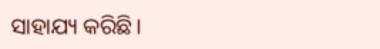ସାହାଯ୍ୟ କରିଛି।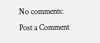No comments:
Post a Comment